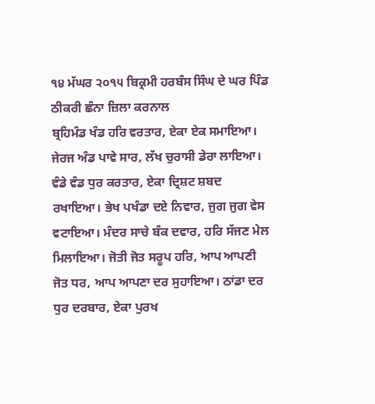੧੪ ਮੱਘਰ ੨੦੧੫ ਬਿਕ੍ਰਮੀ ਹਰਬੰਸ ਸਿੰਘ ਦੇ ਘਰ ਪਿੰਡ ਠੀਕਰੀ ਛੰਨਾ ਜ਼ਿਲਾ ਕਰਨਾਲ
ਬ੍ਰਹਿਮੰਡ ਖੰਡ ਹਰਿ ਵਰਤਾਰ, ਏਕਾ ਏਕ ਸਮਾਇਆ। ਜੇਰਜ ਅੰਡ ਪਾਵੇ ਸਾਰ, ਲੱਖ ਚੁਰਾਸੀ ਡੇਰਾ ਲਾਇਆ। ਵੰਡੇ ਵੰਡ ਧੁਰ ਕਰਤਾਰ, ਏਕਾ ਦ੍ਰਿਸ਼ਟ ਸ਼ਬਦ ਰਖਾਇਆ। ਭੇਖ ਪਖੰਡਾ ਦਏ ਨਿਵਾਰ, ਜੁਗ ਜੁਗ ਵੇਸ ਵਟਾਇਆ। ਮੰਦਰ ਸਾਚੇ ਬੰਕ ਦਵਾਰ, ਹਰਿ ਸੱਜਣ ਮੇਲ ਮਿਲਾਇਆ। ਜੋਤੀ ਜੋਤ ਸਰੂਪ ਹਰਿ, ਆਪ ਆਪਣੀ ਜੋਤ ਧਰ, ਆਪ ਆਪਣਾ ਦਰ ਸੁਹਾਇਆ। ਠਾਂਡਾ ਦਰ ਧੁਰ ਦਰਬਾਰ, ਏਕਾ ਪੁਰਖ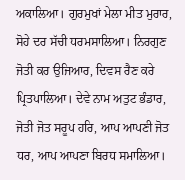ਅਕਾਲਿਆ। ਗੁਰਮੁਖਾਂ ਮੇਲਾ ਮੀਤ ਮੁਰਾਰ, ਸੋਹੇ ਦਰ ਸੱਚੀ ਧਰਮਸਾਲਿਆ। ਨਿਰਗੁਣ ਜੋਤੀ ਕਰ ਉਜਿਆਰ, ਦਿਵਸ ਰੈਣ ਕਰੇ ਪ੍ਰਿਤਪਾਲਿਆ। ਦੇਵੇ ਨਾਮ ਅਤੁਟ ਭੰਡਾਰ, ਜੋਤੀ ਜੋਤ ਸਰੂਪ ਹਰਿ, ਆਪ ਆਪਣੀ ਜੋਤ ਧਰ, ਆਪ ਆਪਣਾ ਬਿਰਧ ਸਮਾਲਿਆ।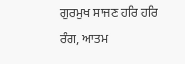ਗੁਰਮੁਖ ਸਾਜਣ ਹਰਿ ਹਰਿ ਰੰਗ, ਆਤਮ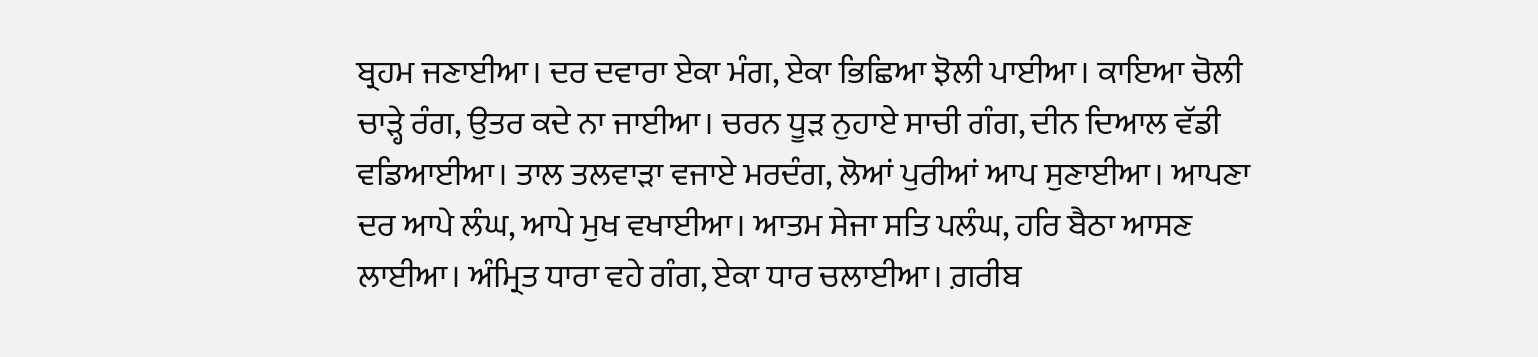ਬ੍ਰਹਮ ਜਣਾਈਆ। ਦਰ ਦਵਾਰਾ ਏਕਾ ਮੰਗ, ਏਕਾ ਭਿਛਿਆ ਝੋਲੀ ਪਾਈਆ। ਕਾਇਆ ਚੋਲੀ ਚਾੜ੍ਹੇ ਰੰਗ, ਉਤਰ ਕਦੇ ਨਾ ਜਾਈਆ। ਚਰਨ ਧੂੜ ਨੁਹਾਏ ਸਾਚੀ ਗੰਗ, ਦੀਨ ਦਿਆਲ ਵੱਡੀ ਵਡਿਆਈਆ। ਤਾਲ ਤਲਵਾੜਾ ਵਜਾਏ ਮਰਦੰਗ, ਲੋਆਂ ਪੁਰੀਆਂ ਆਪ ਸੁਣਾਈਆ। ਆਪਣਾ ਦਰ ਆਪੇ ਲੰਘ, ਆਪੇ ਮੁਖ ਵਖਾਈਆ। ਆਤਮ ਸੇਜਾ ਸਤਿ ਪਲੰਘ, ਹਰਿ ਬੈਠਾ ਆਸਣ ਲਾਈਆ। ਅੰਮ੍ਰਿਤ ਧਾਰਾ ਵਹੇ ਗੰਗ, ਏਕਾ ਧਾਰ ਚਲਾਈਆ। ਗ਼ਰੀਬ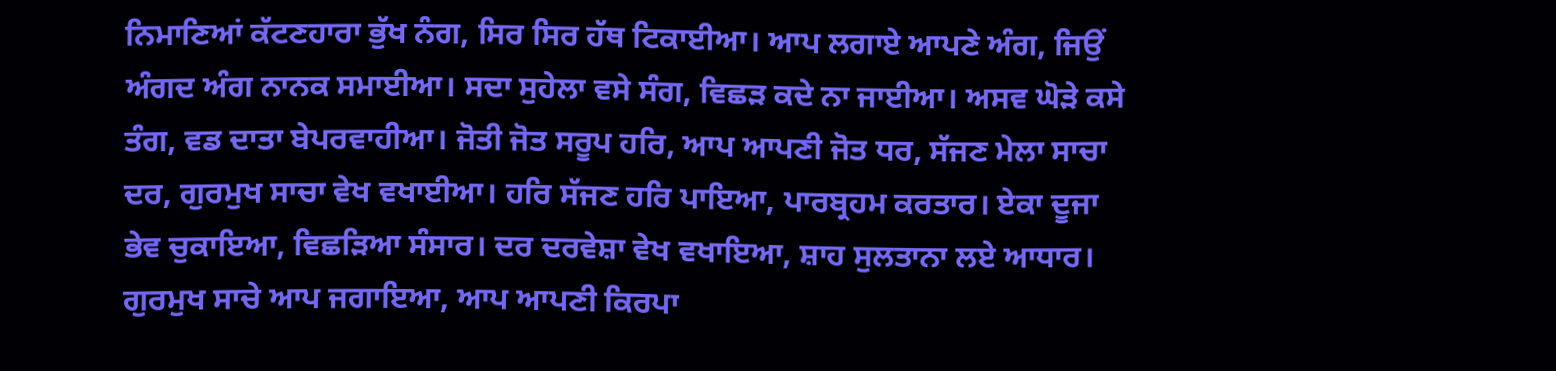ਨਿਮਾਣਿਆਂ ਕੱਟਣਹਾਰਾ ਭੁੱਖ ਨੰਗ, ਸਿਰ ਸਿਰ ਹੱਥ ਟਿਕਾਈਆ। ਆਪ ਲਗਾਏ ਆਪਣੇ ਅੰਗ, ਜਿਉਂ ਅੰਗਦ ਅੰਗ ਨਾਨਕ ਸਮਾਈਆ। ਸਦਾ ਸੁਹੇਲਾ ਵਸੇ ਸੰਗ, ਵਿਛੜ ਕਦੇ ਨਾ ਜਾਈਆ। ਅਸਵ ਘੋੜੇ ਕਸੇ ਤੰਗ, ਵਡ ਦਾਤਾ ਬੇਪਰਵਾਹੀਆ। ਜੋਤੀ ਜੋਤ ਸਰੂਪ ਹਰਿ, ਆਪ ਆਪਣੀ ਜੋਤ ਧਰ, ਸੱਜਣ ਮੇਲਾ ਸਾਚਾ ਦਰ, ਗੁਰਮੁਖ ਸਾਚਾ ਵੇਖ ਵਖਾਈਆ। ਹਰਿ ਸੱਜਣ ਹਰਿ ਪਾਇਆ, ਪਾਰਬ੍ਰਹਮ ਕਰਤਾਰ। ਏਕਾ ਦੂਜਾ ਭੇਵ ਚੁਕਾਇਆ, ਵਿਛੜਿਆ ਸੰਸਾਰ। ਦਰ ਦਰਵੇਸ਼ਾ ਵੇਖ ਵਖਾਇਆ, ਸ਼ਾਹ ਸੁਲਤਾਨਾ ਲਏ ਆਧਾਰ। ਗੁਰਮੁਖ ਸਾਚੇ ਆਪ ਜਗਾਇਆ, ਆਪ ਆਪਣੀ ਕਿਰਪਾ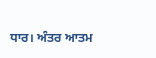ਧਾਰ। ਅੰਤਰ ਆਤਮ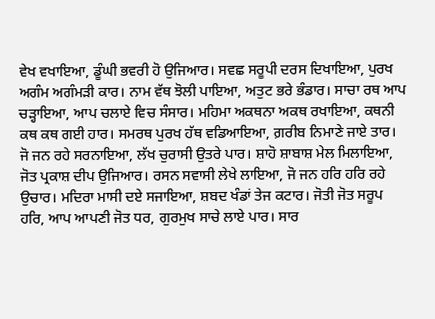ਵੇਖ ਵਖਾਇਆ, ਡੂੰਘੀ ਭਵਰੀ ਹੋ ਉਜਿਆਰ। ਸਵਛ ਸਰੂਪੀ ਦਰਸ ਦਿਖਾਇਆ, ਪੁਰਖ ਅਗੰਮ ਅਗੰਮੜੀ ਕਾਰ। ਨਾਮ ਵੱਥ ਝੋਲੀ ਪਾਇਆ, ਅਤੁਟ ਭਰੇ ਭੰਡਾਰ। ਸਾਚਾ ਰਥ ਆਪ ਚੜ੍ਹਾਇਆ, ਆਪ ਚਲਾਏ ਵਿਚ ਸੰਸਾਰ। ਮਹਿਮਾ ਅਕਥਨਾ ਅਕਥ ਰਖਾਇਆ, ਕਥਨੀ ਕਥ ਕਥ ਗਈ ਹਾਰ। ਸਮਰਥ ਪੁਰਖ ਹੱਥ ਵਡਿਆਇਆ, ਗ਼ਰੀਬ ਨਿਮਾਣੇ ਜਾਏ ਤਾਰ। ਜੋ ਜਨ ਰਹੇ ਸਰਨਾਇਆ, ਲੱਖ ਚੁਰਾਸੀ ਉਤਰੇ ਪਾਰ। ਸ਼ਾਹੋ ਸ਼ਾਬਾਸ਼ ਮੇਲ ਮਿਲਾਇਆ, ਜੋਤ ਪ੍ਰਕਾਸ਼ ਦੀਪ ਉਜਿਆਰ। ਰਸਨ ਸਵਾਸੀ ਲੇਖੇ ਲਾਇਆ, ਜੋ ਜਨ ਹਰਿ ਹਰਿ ਰਹੇ ਉਚਾਰ। ਮਦਿਰਾ ਮਾਸੀ ਦਏ ਸਜਾਇਆ, ਸ਼ਬਦ ਖੰਡਾਂ ਤੇਜ ਕਟਾਰ। ਜੋਤੀ ਜੋਤ ਸਰੂਪ ਹਰਿ, ਆਪ ਆਪਣੀ ਜੋਤ ਧਰ, ਗੁਰਮੁਖ ਸਾਚੇ ਲਾਏ ਪਾਰ। ਸਾਰ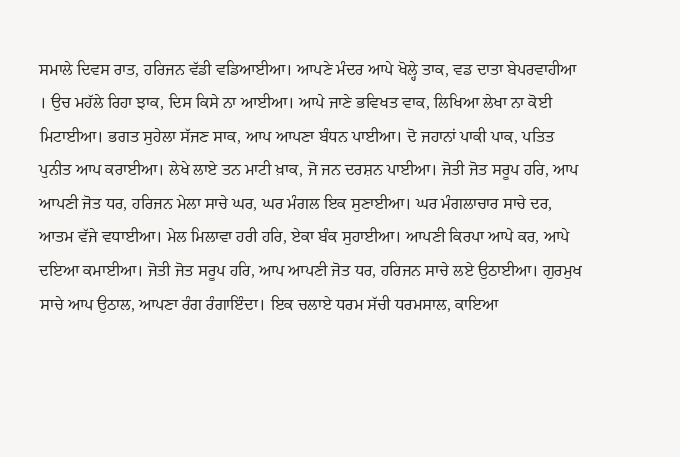ਸਮਾਲੇ ਦਿਵਸ ਰਾਤ, ਹਰਿਜਨ ਵੱਡੀ ਵਡਿਆਈਆ। ਆਪਣੇ ਮੰਦਰ ਆਪੇ ਖੋਲ੍ਹੇ ਤਾਕ, ਵਡ ਦਾਤਾ ਬੇਪਰਵਾਹੀਆ । ਉਚ ਮਹੱਲੇ ਰਿਹਾ ਝਾਕ, ਦਿਸ ਕਿਸੇ ਨਾ ਆਈਆ। ਆਪੇ ਜਾਣੇ ਭਵਿਖਤ ਵਾਕ, ਲਿਖਿਆ ਲੇਖਾ ਨਾ ਕੋਈ ਮਿਟਾਈਆ। ਭਗਤ ਸੁਹੇਲਾ ਸੱਜਣ ਸਾਕ, ਆਪ ਆਪਣਾ ਬੰਧਨ ਪਾਈਆ। ਦੋ ਜਹਾਨਾਂ ਪਾਕੀ ਪਾਕ, ਪਤਿਤ ਪੁਨੀਤ ਆਪ ਕਰਾਈਆ। ਲੇਖੇ ਲਾਏ ਤਨ ਮਾਟੀ ਖ਼ਾਕ, ਜੋ ਜਨ ਦਰਸ਼ਨ ਪਾਈਆ। ਜੋਤੀ ਜੋਤ ਸਰੂਪ ਹਰਿ, ਆਪ ਆਪਣੀ ਜੋਤ ਧਰ, ਹਰਿਜਨ ਮੇਲਾ ਸਾਚੇ ਘਰ, ਘਰ ਮੰਗਲ ਇਕ ਸੁਣਾਈਆ। ਘਰ ਮੰਗਲਾਚਾਰ ਸਾਚੇ ਦਰ, ਆਤਮ ਵੱਜੇ ਵਧਾਈਆ। ਮੇਲ ਮਿਲਾਵਾ ਹਰੀ ਹਰਿ, ਏਕਾ ਬੰਕ ਸੁਹਾਈਆ। ਆਪਣੀ ਕਿਰਪਾ ਆਪੇ ਕਰ, ਆਪੇ ਦਇਆ ਕਮਾਈਆ। ਜੋਤੀ ਜੋਤ ਸਰੂਪ ਹਰਿ, ਆਪ ਆਪਣੀ ਜੋਤ ਧਰ, ਹਰਿਜਨ ਸਾਚੇ ਲਏ ਉਠਾਈਆ। ਗੁਰਮੁਖ ਸਾਚੇ ਆਪ ਉਠਾਲ, ਆਪਣਾ ਰੰਗ ਰੰਗਾਇੰਦਾ। ਇਕ ਚਲਾਏ ਧਰਮ ਸੱਚੀ ਧਰਮਸਾਲ, ਕਾਇਆ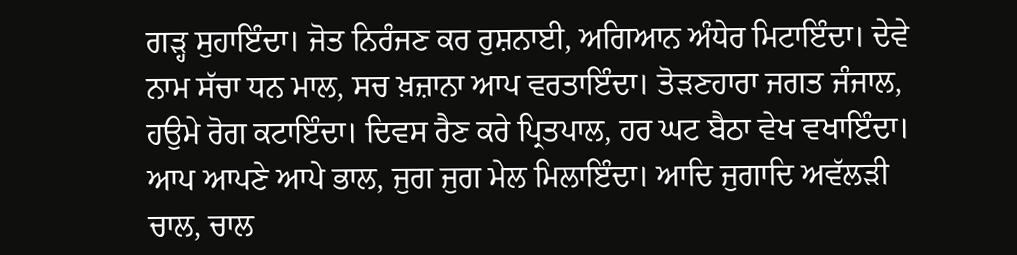ਗੜ੍ਹ ਸੁਹਾਇੰਦਾ। ਜੋਤ ਨਿਰੰਜਣ ਕਰ ਰੁਸ਼ਨਾਈ, ਅਗਿਆਨ ਅੰਧੇਰ ਮਿਟਾਇੰਦਾ। ਦੇਵੇ ਨਾਮ ਸੱਚਾ ਧਨ ਮਾਲ, ਸਚ ਖ਼ਜ਼ਾਨਾ ਆਪ ਵਰਤਾਇੰਦਾ। ਤੋੜਣਹਾਰਾ ਜਗਤ ਜੰਜਾਲ, ਹਉਮੇ ਰੋਗ ਕਟਾਇੰਦਾ। ਦਿਵਸ ਰੈਣ ਕਰੇ ਪ੍ਰਿਤਪਾਲ, ਹਰ ਘਟ ਬੈਠਾ ਵੇਖ ਵਖਾਇੰਦਾ। ਆਪ ਆਪਣੇ ਆਪੇ ਭਾਲ, ਜੁਗ ਜੁਗ ਮੇਲ ਮਿਲਾਇੰਦਾ। ਆਦਿ ਜੁਗਾਦਿ ਅਵੱਲੜੀ ਚਾਲ, ਚਾਲ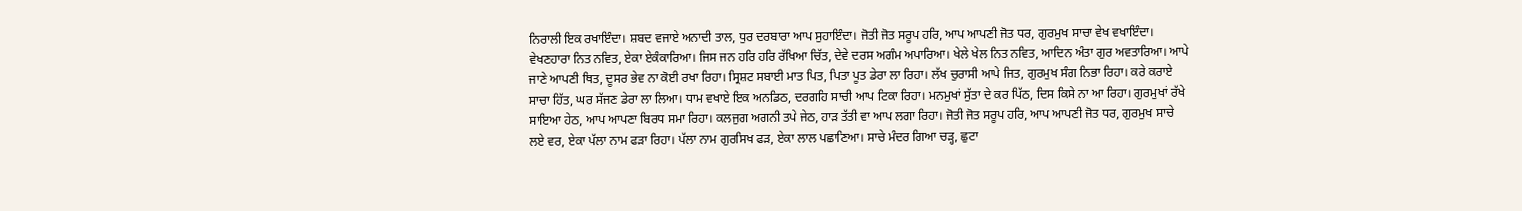ਨਿਰਾਲੀ ਇਕ ਰਖਾਇੰਦਾ। ਸ਼ਬਦ ਵਜਾਏ ਅਨਾਦੀ ਤਾਲ, ਧੁਰ ਦਰਬਾਰਾ ਆਪ ਸੁਹਾਇੰਦਾ। ਜੋਤੀ ਜੋਤ ਸਰੂਪ ਹਰਿ, ਆਪ ਆਪਣੀ ਜੋਤ ਧਰ, ਗੁਰਮੁਖ ਸਾਚਾ ਵੇਖ ਵਖਾਇੰਦਾ। ਵੇਖਣਹਾਰਾ ਨਿਤ ਨਵਿਤ, ਏਕਾ ਏਕੰਕਾਰਿਆ। ਜਿਸ ਜਨ ਹਰਿ ਹਰਿ ਰੱਖਿਆ ਚਿੱਤ, ਦੇਵੇ ਦਰਸ ਅਗੰਮ ਅਪਾਰਿਆ। ਖੇਲੇ ਖੇਲ ਨਿਤ ਨਵਿਤ, ਆਦਿਨ ਅੰਤਾ ਗੁਰ ਅਵਤਾਰਿਆ। ਆਪੇ ਜਾਣੇ ਆਪਣੀ ਥਿਤ, ਦੂਸਰ ਭੇਵ ਨਾ ਕੋਈ ਰਖਾ ਰਿਹਾ। ਸ੍ਰਿਸ਼ਟ ਸਬਾਈ ਮਾਤ ਪਿਤ, ਪਿਤਾ ਪੂਤ ਡੇਰਾ ਲਾ ਰਿਹਾ। ਲੱਖ ਚੁਰਾਸੀ ਆਪੇ ਜਿਤ, ਗੁਰਮੁਖ ਸੰਗ ਨਿਭਾ ਰਿਹਾ। ਕਰੇ ਕਰਾਏ ਸਾਚਾ ਹਿੱਤ, ਘਰ ਸੱਜਣ ਡੇਰਾ ਲਾ ਲਿਆ। ਧਾਮ ਵਖਾਏ ਇਕ ਅਨਡਿਠ, ਦਰਗਹਿ ਸਾਚੀ ਆਪ ਟਿਕਾ ਰਿਹਾ। ਮਨਮੁਖਾਂ ਸੁੱਤਾ ਦੇ ਕਰ ਪਿੱਠ, ਦਿਸ ਕਿਸੇ ਨਾ ਆ ਰਿਹਾ। ਗੁਰਮੁਖਾਂ ਰੱਖੇ ਸਾਇਆ ਹੇਠ, ਆਪ ਆਪਣਾ ਬਿਰਧ ਸਮਾ ਰਿਹਾ। ਕਲਜੁਗ ਅਗਨੀ ਤਪੇ ਜੇਠ, ਹਾੜ ਤੱਤੀ ਵਾ ਆਪ ਲਗਾ ਰਿਹਾ। ਜੋਤੀ ਜੋਤ ਸਰੂਪ ਹਰਿ, ਆਪ ਆਪਣੀ ਜੋਤ ਧਰ, ਗੁਰਮੁਖ ਸਾਚੇ ਲਏ ਵਰ, ਏਕਾ ਪੱਲਾ ਨਾਮ ਫੜਾ ਰਿਹਾ। ਪੱਲਾ ਨਾਮ ਗੁਰਸਿਖ ਫੜ, ਏਕਾ ਲਾਲ ਪਛਾਣਿਆ। ਸਾਚੇ ਮੰਦਰ ਗਿਆ ਚੜ੍ਹ, ਛੁਟਾ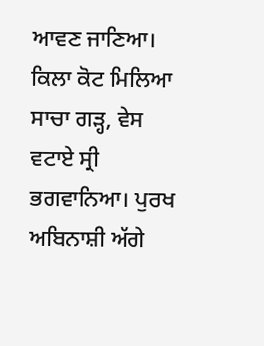ਆਵਣ ਜਾਣਿਆ। ਕਿਲਾ ਕੋਟ ਮਿਲਿਆ ਸਾਚਾ ਗੜ੍ਹ, ਵੇਸ ਵਟਾਏ ਸ੍ਰੀ ਭਗਵਾਨਿਆ। ਪੁਰਖ ਅਬਿਨਾਸ਼ੀ ਅੱਗੇ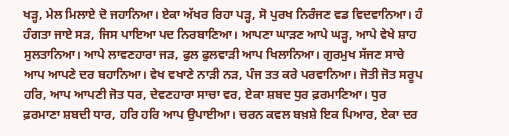ਖੜ੍ਹ, ਮੇਲ ਮਿਲਾਏ ਦੋ ਜਹਾਨਿਆ। ਏਕਾ ਅੱਖਰ ਰਿਹਾ ਪੜ੍ਹ, ਸੋ ਪੁਰਖ ਨਿਰੰਜਣ ਵਡ ਵਿਦਵਾਨਿਆ। ਹੰ ਹੰਗਤਾ ਜਾਏ ਸੜ, ਜਿਸ ਪਾਇਆ ਪਦ ਨਿਰਬਾਣਿਆ। ਆਪਣਾ ਘਾੜਣ ਆਪੇ ਘੜ੍ਹ, ਆਪੇ ਵੇਖੇ ਸ਼ਾਹ ਸੁਲਤਾਨਿਆ। ਆਪੇ ਲਾਵਣਹਾਰਾ ਜੜ, ਫੁਲ ਫੁਲਵਾੜੀ ਆਪ ਖਿਲਾਨਿਆ। ਗੁਰਮੁਖ ਸੱਜਣ ਸਾਚੇ ਆਪ ਆਪਣੇ ਦਰ ਬਹਾਨਿਆ। ਵੇਖ ਵਖਾਣੇ ਨਾੜੀ ਨੜ, ਪੰਜ ਤਤ ਕਰੇ ਪਰਵਾਨਿਆ। ਜੋਤੀ ਜੋਤ ਸਰੂਪ ਹਰਿ, ਆਪ ਆਪਣੀ ਜੋਤ ਧਰ, ਦੇਵਣਹਾਰਾ ਸਾਚਾ ਵਰ, ਏਕਾ ਸ਼ਬਦ ਧੁਰ ਫ਼ਰਮਾਣਿਆ। ਧੁਰ ਫ਼ਰਮਾਣਾ ਸ਼ਬਦੀ ਧਾਰ, ਹਰਿ ਹਰਿ ਆਪ ਉਪਾਈਆ। ਚਰਨ ਕਵਲ ਬਖ਼ਸ਼ੇ ਇਕ ਪਿਆਰ, ਏਕਾ ਦਰ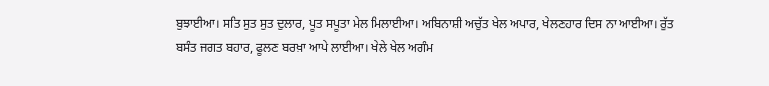ਬੁਝਾਈਆ। ਸਤਿ ਸੁਤ ਸੁਤ ਦੁਲਾਰ, ਪੂਤ ਸਪੂਤਾ ਮੇਲ ਮਿਲਾਈਆ। ਅਬਿਨਾਸ਼ੀ ਅਚੁੱਤ ਖੇਲ ਅਪਾਰ, ਖੇਲਣਹਾਰ ਦਿਸ ਨਾ ਆਈਆ। ਰੁੱਤ ਬਸੰਤ ਜਗਤ ਬਹਾਰ, ਫੂਲਣ ਬਰਖ਼ਾ ਆਪੇ ਲਾਈਆ। ਖੇਲੇ ਖੇਲ ਅਗੰਮ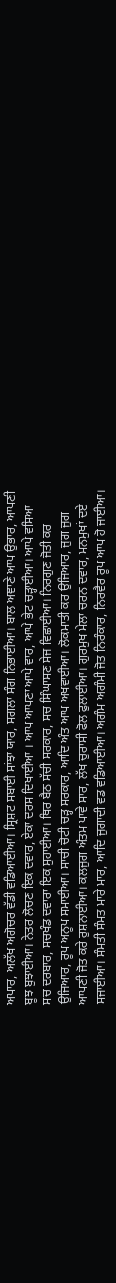ਅਪਾਰ, ਅਲੱਖ ਅਗੋਚਰ ਵੱਡੀ ਵਡਿਆਈਆ। ਸ੍ਰਿਸ਼ਟ ਸਬਾਈ ਸਾਂਝਾ ਯਾਰ, ਸਗਲਾ ਸੰਗ ਨਿਭਾਈਆ। ਬਾਲ ਅਞਾਣੇ ਆਪ ਉਭਾਰ, ਆਪਣੀ ਬੂਝ ਬੁਝਾਈਆ। ਨੇਤਰ ਲੋਚਣ ਇਕ ਦਵਾਰ, ਏਕਾ ਦਰਸ ਦਿਖਾਈਆ । ਆਪ ਆਪਣਾ ਆਪੇ ਵਾਰ, ਆਪੇ ਭੇਟ ਚੜ੍ਹਾਈਆ। ਆਪੇ ਵਸਿਆ ਸਚ ਦਰਬਾਰ, ਸਚਖੰਡ ਦਵਾਰਾ ਇਕ ਸੁਹਾਈਆ। ਥਿਰ ਬੈਠ ਸੱਚੀ ਸਰਕਾਰ, ਸਚ ਸਿੰਘਾਸਣ ਸੇਜ ਵਿਛਾਈਆ। ਨਿਰਗੁਣ ਜੋਤੀ ਕਰ ਉਜਿਆਰ, ਰੂਪ ਅਨੂਪ ਸਮਾਈਆ। ਸਾਚੀ ਚੋਟੀ ਚੜ੍ਹ ਸਰਕਾਰ, ਆਦਿ ਅੰਤ ਆਪ ਅਖਵਾਈਆ। ਲੋਕਮਾਤੀ ਕਰ ਉਜਿਆਰ, ਜੁਗ ਜੁਗ ਆਪਣੀ ਜੋਤ ਕਰੇ ਰੁਸ਼ਨਾਈਆ। ਕਲਜੁਗ ਅੰਤਮ ਪਾਵੇ ਸਾਰ, ਲੱਖ ਚੁਰਾਸੀ ਫੋਲ ਫੁਲਾਈਆ। ਗੁਰਮੁਖ ਮੇਲਾ ਚਰਨ ਦਵਾਰ, ਮਨਮੁਖਾਂ ਦਏ ਸਜਾਈਆ। ਸੰਮਤੀ ਸੰਮਤ ਮਾਰੇ ਮਾਰ, ਆਦਿ ਜੁਗਾਦੀ ਵਡ ਵਡਿਆਈਆ। ਅਗੰਮ ਅਗੰਮੀ ਜੋਤ ਨਿਰੰਕਾਰ, ਨਿਰਵੈਰ ਰੂਪ ਆਪ ਹੋ ਜਾਈਆ।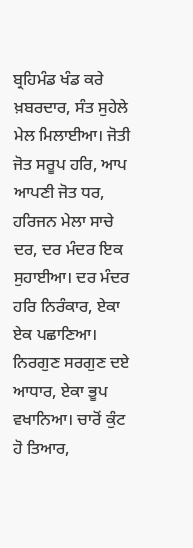ਬ੍ਰਹਿਮੰਡ ਖੰਡ ਕਰੇ ਖ਼ਬਰਦਾਰ, ਸੰਤ ਸੁਹੇਲੇ ਮੇਲ ਮਿਲਾਈਆ। ਜੋਤੀ ਜੋਤ ਸਰੂਪ ਹਰਿ, ਆਪ ਆਪਣੀ ਜੋਤ ਧਰ, ਹਰਿਜਨ ਮੇਲਾ ਸਾਚੇ ਦਰ, ਦਰ ਮੰਦਰ ਇਕ ਸੁਹਾਈਆ। ਦਰ ਮੰਦਰ ਹਰਿ ਨਿਰੰਕਾਰ, ਏਕਾ ਏਕ ਪਛਾਣਿਆ। ਨਿਰਗੁਣ ਸਰਗੁਣ ਦਏ ਆਧਾਰ, ਏਕਾ ਭੂਪ ਵਖਾਨਿਆ। ਚਾਰੋਂ ਕੁੰਟ ਹੋ ਤਿਆਰ,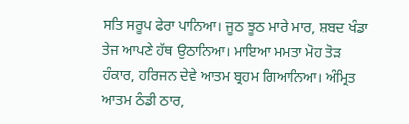ਸਤਿ ਸਰੂਪ ਫੇਰਾ ਪਾਨਿਆ। ਜੂਠ ਝੂਠ ਮਾਰੇ ਮਾਰ, ਸ਼ਬਦ ਖੰਡਾ ਤੇਜ ਆਪਣੇ ਹੱਥ ਉਠਾਨਿਆ। ਮਾਇਆ ਮਮਤਾ ਮੋਹ ਤੋੜ ਹੰਕਾਰ, ਹਰਿਜਨ ਦੇਵੇ ਆਤਮ ਬ੍ਰਹਮ ਗਿਆਨਿਆ। ਅੰਮ੍ਰਿਤ ਆਤਮ ਠੰਡੀ ਠਾਰ,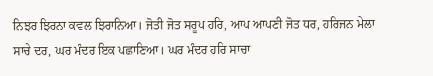ਨਿਝਰ ਝਿਰਨਾ ਕਵਲ ਝਿਰਾਨਿਆ। ਜੋਤੀ ਜੋਤ ਸਰੂਪ ਹਰਿ, ਆਪ ਆਪਣੀ ਜੋਤ ਧਰ, ਹਰਿਜਨ ਮੇਲਾ ਸਾਚੇ ਦਰ, ਘਰ ਮੰਦਰ ਇਕ ਪਛਾਣਿਆ। ਘਰ ਮੰਦਰ ਹਰਿ ਸਾਚਾ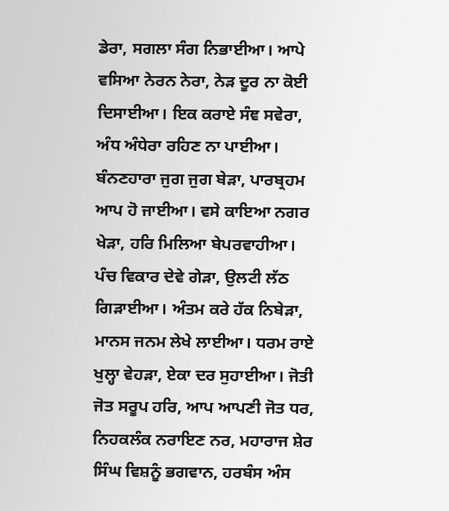ਡੇਰਾ, ਸਗਲਾ ਸੰਗ ਨਿਭਾਈਆ। ਆਪੇ ਵਸਿਆ ਨੇਰਨ ਨੇਰਾ, ਨੇੜ ਦੂਰ ਨਾ ਕੋਈ ਦਿਸਾਈਆ। ਇਕ ਕਰਾਏ ਸੰਞ ਸਵੇਰਾ, ਅੰਧ ਅੰਧੇਰਾ ਰਹਿਣ ਨਾ ਪਾਈਆ। ਬੰਨਣਹਾਰਾ ਜੁਗ ਜੁਗ ਬੇੜਾ, ਪਾਰਬ੍ਰਹਮ ਆਪ ਹੋ ਜਾਈਆ। ਵਸੇ ਕਾਇਆ ਨਗਰ ਖੇੜਾ, ਹਰਿ ਮਿਲਿਆ ਬੇਪਰਵਾਹੀਆ। ਪੰਚ ਵਿਕਾਰ ਦੇਵੇ ਗੇੜਾ, ਉਲਟੀ ਲੱਠ ਗਿੜਾਈਆ। ਅੰਤਮ ਕਰੇ ਹੱਕ ਨਿਬੇੜਾ, ਮਾਨਸ ਜਨਮ ਲੇਖੇ ਲਾਈਆ। ਧਰਮ ਰਾਏ ਖੁਲ੍ਹਾ ਵੇਹੜਾ, ਏਕਾ ਦਰ ਸੁਹਾਈਆ। ਜੋਤੀ ਜੋਤ ਸਰੂਪ ਹਰਿ, ਆਪ ਆਪਣੀ ਜੋਤ ਧਰ, ਨਿਹਕਲੰਕ ਨਰਾਇਣ ਨਰ, ਮਹਾਰਾਜ ਸ਼ੇਰ ਸਿੰਘ ਵਿਸ਼ਨੂੰ ਭਗਵਾਨ, ਹਰਬੰਸ ਅੰਸ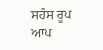ਸਹੰਸ ਰੂਪ ਆਪ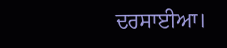ਦਰਸਾਈਆ।